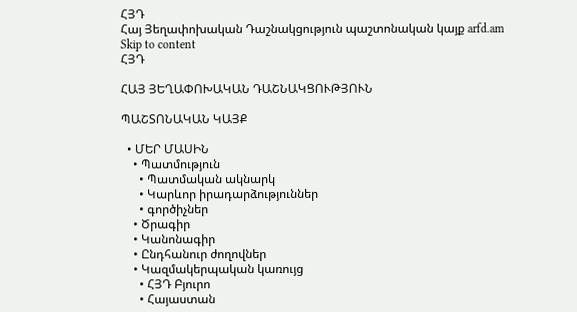ՀՅԴ
Հայ Յեղափոխական Դաշնակցություն պաշտոնական կայք arfd.am
Skip to content
ՀՅԴ

ՀԱՅ ՅԵՂԱՓՈԽԱԿԱՆ ԴԱՇՆԱԿՑՈՒԹՅՈՒՆ

ՊԱՇՏՈՆԱԿԱՆ ԿԱՅՔ

  • ՄԵՐ ՄԱՍԻՆ
    • Պատմություն
      • Պատմական ակնարկ
      • Կարևոր իրադարձություններ
      • գործիչներ
    • Ծրագիր
    • Կանոնագիր
    • Ընդհանուր ժողովներ
    • Կազմակերպական կառույց
      • ՀՅԴ Բյուրո
      • Հայաստան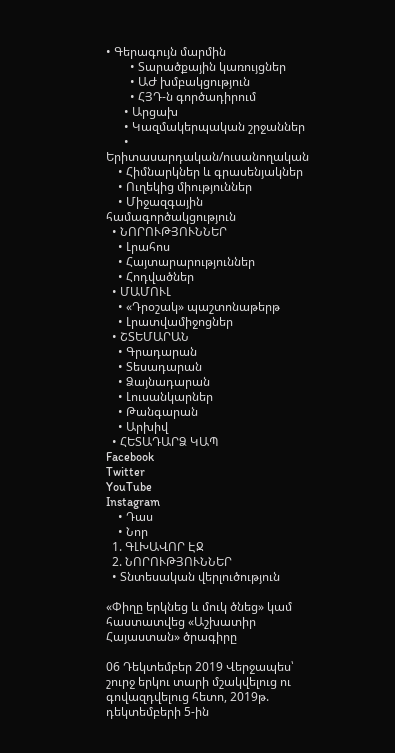• Գերագույն մարմին
        • Տարածքային կառույցներ
        • ԱԺ խմբակցություն
        • ՀՅԴ-ն գործադիրում
      • Արցախ
      • Կազմակերպական շրջաններ
      • Երիտասարդական/ուսանողական
    • Հիմնարկներ և գրասենյակներ
    • Ուղեկից միություններ
    • Միջազգային համագործակցություն
  • ՆՈՐՈՒԹՅՈՒՆՆԵՐ
    • Լրահոս
    • Հայտարարություններ
    • Հոդվածներ
  • ՄԱՄՈՒԼ
    • «Դրօշակ» պաշտոնաթերթ
    • Լրատվամիջոցներ
  • ՇՏԵՄԱՐԱՆ
    • Գրադարան
    • Տեսադարան
    • Ձայնադարան
    • Լուսանկարներ
    • Թանգարան
    • Արխիվ
  • ՀԵՏԱԴԱՐՁ ԿԱՊ
Facebook
Twitter
YouTube
Instagram
    • Դաս
    • Նոր
  1. ԳԼԽԱՎՈՐ ԷՋ
  2. ՆՈՐՈՒԹՅՈՒՆՆԵՐ
  • Տնտեսական վերլուծություն

«Փիղը երկնեց և մուկ ծնեց» կամ հաստատվեց «Աշխատիր Հայաստան» ծրագիրը

06 Դեկտեմբեր 2019 Վերջապես՝ շուրջ երկու տարի մշակվելուց ու գովազդվելուց հետո, 2019թ. դեկտեմբերի 5-ին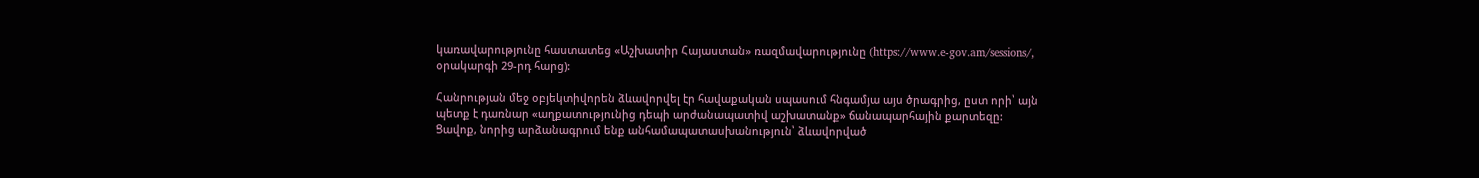կառավարությունը հաստատեց «Աշխատիր Հայաստան» ռազմավարությունը (https://www.e-gov.am/sessions/, օրակարգի 29-րդ հարց):

Հանրության մեջ օբյեկտիվորեն ձևավորվել էր հավաքական սպասում հնգամյա այս ծրագրից, ըստ որի՝ այն պետք է դառնար «աղքատությունից դեպի արժանապատիվ աշխատանք» ճանապարհային քարտեզը:
Ցավոք, նորից արձանագրում ենք անհամապատասխանություն՝ ձևավորված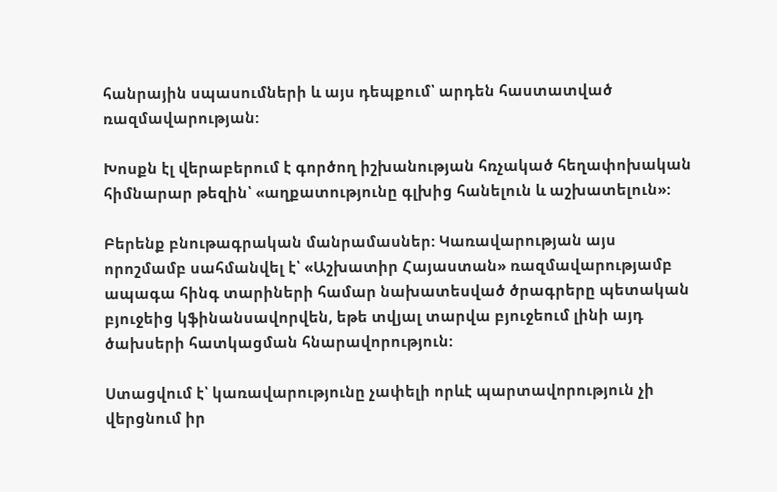հանրային սպասումների և այս դեպքում՝ արդեն հաստատված ռազմավարության:

Խոսքն էլ վերաբերում է գործող իշխանության հռչակած հեղափոխական հիմնարար թեզին՝ «աղքատությունը գլխից հանելուն և աշխատելուն»:

Բերենք բնութագրական մանրամասներ: Կառավարության այս որոշմամբ սահմանվել է՝ «Աշխատիր Հայաստան» ռազմավարությամբ ապագա հինգ տարիների համար նախատեսված ծրագրերը պետական բյուջեից կֆինանսավորվեն, եթե տվյալ տարվա բյուջեում լինի այդ ծախսերի հատկացման հնարավորություն:

Ստացվում է՝ կառավարությունը չափելի որևէ պարտավորություն չի վերցնում իր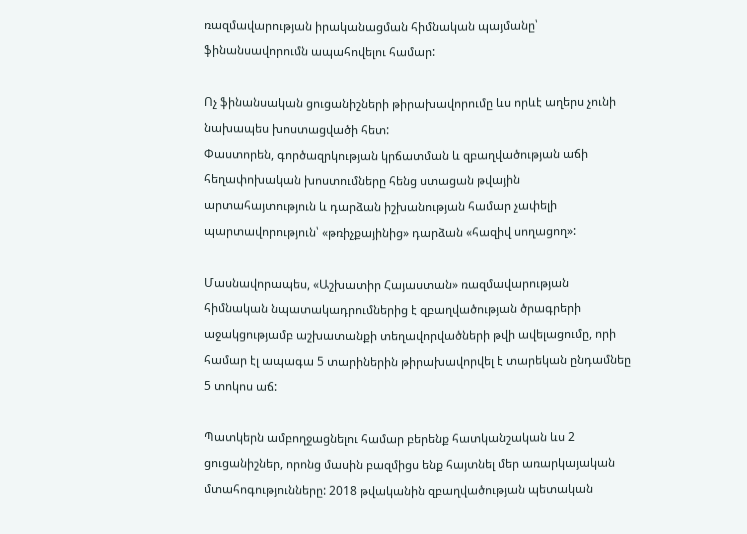ռազմավարության իրականացման հիմնական պայմանը՝ ֆինանսավորումն ապահովելու համար:

Ոչ ֆինանսական ցուցանիշների թիրախավորումը ևս որևէ աղերս չունի նախապես խոստացվածի հետ:
Փաստորեն, գործազրկության կրճատման և զբաղվածության աճի հեղափոխական խոստումները հենց ստացան թվային արտահայտություն և դարձան իշխանության համար չափելի պարտավորություն՝ «թռիչքայինից» դարձան «հազիվ սողացող»:

Մասնավորապես, «Աշխատիր Հայաստան» ռազմավարության հիմնական նպատակադրումներից է զբաղվածության ծրագրերի աջակցությամբ աշխատանքի տեղավորվածների թվի ավելացումը, որի համար էլ ապագա 5 տարիներին թիրախավորվել է տարեկան ընդամնեը 5 տոկոս աճ:

Պատկերն ամբողջացնելու համար բերենք հատկանշական ևս 2 ցուցանիշներ, որոնց մասին բազմիցս ենք հայտնել մեր առարկայական մտահոգությունները: 2018 թվականին զբաղվածության պետական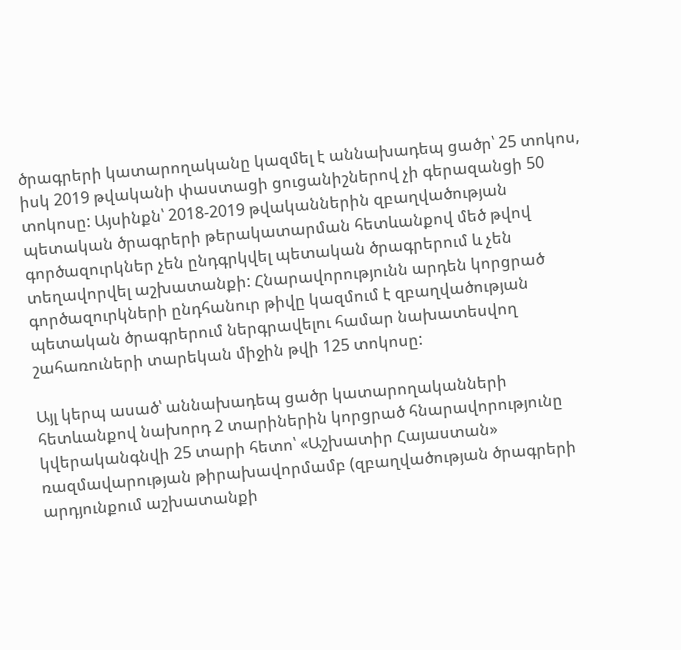ծրագրերի կատարողականը կազմել է աննախադեպ ցածր՝ 25 տոկոս, իսկ 2019 թվականի փաստացի ցուցանիշներով չի գերազանցի 50 տոկոսը: Այսինքն՝ 2018-2019 թվականներին զբաղվածության պետական ծրագրերի թերակատարման հետևանքով մեծ թվով գործազուրկներ չեն ընդգրկվել պետական ծրագրերում և չեն տեղավորվել աշխատանքի: Հնարավորությունն արդեն կորցրած գործազուրկների ընդհանուր թիվը կազմում է զբաղվածության պետական ծրագրերում ներգրավելու համար նախատեսվող շահառուների տարեկան միջին թվի 125 տոկոսը:

Այլ կերպ ասած՝ աննախադեպ ցածր կատարողականների հետևանքով նախորդ 2 տարիներին կորցրած հնարավորությունը կվերականգնվի 25 տարի հետո՝ «Աշխատիր Հայաստան» ռազմավարության թիրախավորմամբ (զբաղվածության ծրագրերի արդյունքում աշխատանքի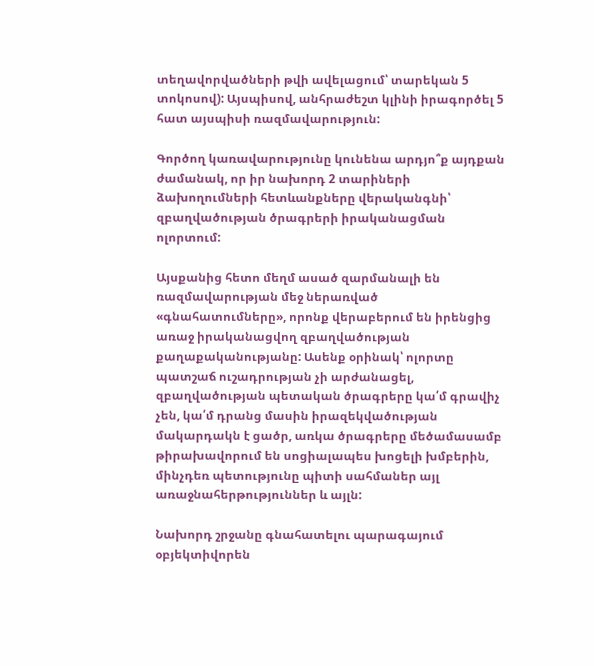տեղավորվածների թվի ավելացում՝ տարեկան 5 տոկոսով): Այսպիսով, անհրաժեշտ կլինի իրագործել 5 հատ այսպիսի ռազմավարություն:

Գործող կառավարությունը կունենա արդյո՞ք այդքան ժամանակ, որ իր նախորդ 2 տարիների ձախողումների հետևանքները վերականգնի՝ զբաղվածության ծրագրերի իրականացման ոլորտում:

Այսքանից հետո մեղմ ասած զարմանալի են ռազմավարության մեջ ներառված «գնահատումները», որոնք վերաբերում են իրենցից առաջ իրականացվող զբաղվածության քաղաքականությանը: Ասենք օրինակ՝ ոլորտը պատշաճ ուշադրության չի արժանացել, զբաղվածության պետական ծրագրերը կա՛մ գրավիչ չեն, կա՛մ դրանց մասին իրազեկվածության մակարդակն է ցածր, առկա ծրագրերը մեծամասամբ թիրախավորում են սոցիալապես խոցելի խմբերին, մինչդեռ պետությունը պիտի սահմաներ այլ առաջնահերթություններ և այլն:

Նախորդ շրջանը գնահատելու պարագայում օբյեկտիվորեն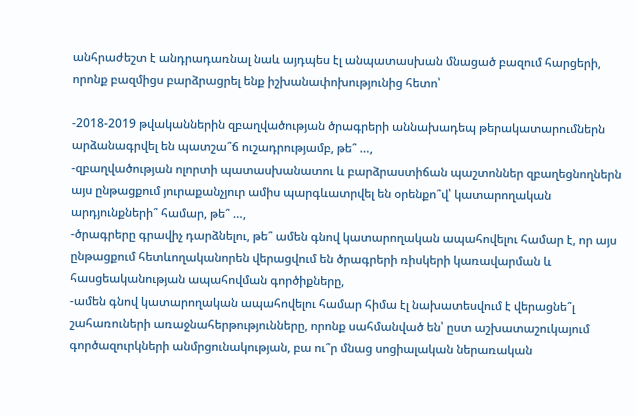անհրաժեշտ է անդրադառնալ նաև այդպես էլ անպատասխան մնացած բազում հարցերի, որոնք բազմիցս բարձրացրել ենք իշխանափոխությունից հետո՝

-2018-2019 թվականներին զբաղվածության ծրագրերի աննախադեպ թերակատարումներն արձանագրվել են պատշա՞ճ ուշադրությամբ, թե՞ …,
-զբաղվածության ոլորտի պատասխանատու և բարձրաստիճան պաշտոններ զբաղեցնողներն այս ընթացքում յուրաքանչյուր ամիս պարգևատրվել են օրենքո՞վ՝ կատարողական արդյունքների՞ համար, թե՞ …,
-ծրագրերը գրավիչ դարձնելու, թե՞ ամեն գնով կատարողական ապահովելու համար է, որ այս ընթացքում հետևողականորեն վերացվում են ծրագրերի ռիսկերի կառավարման և հասցեականության ապահովման գործիքները,
-ամեն գնով կատարողական ապահովելու համար հիմա էլ նախատեսվում է վերացնե՞լ շահառուների առաջնահերթությունները, որոնք սահմանված են՝ ըստ աշխատաշուկայում գործազուրկների անմրցունակության, բա ու՞ր մնաց սոցիալական ներառական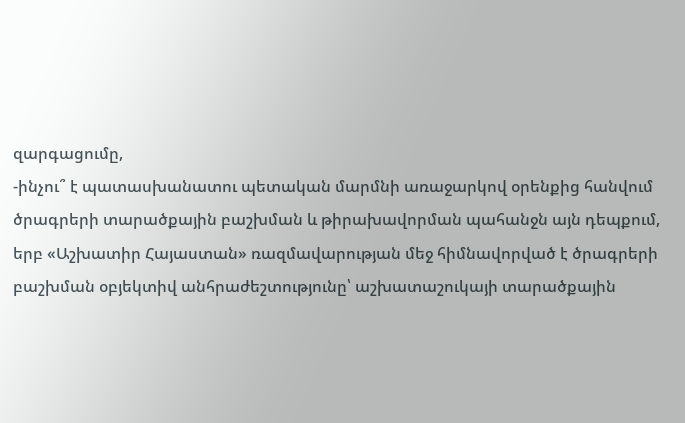զարգացումը,
-ինչու՞ է պատասխանատու պետական մարմնի առաջարկով օրենքից հանվում ծրագրերի տարածքային բաշխման և թիրախավորման պահանջն այն դեպքում, երբ «Աշխատիր Հայաստան» ռազմավարության մեջ հիմնավորված է ծրագրերի բաշխման օբյեկտիվ անհրաժեշտությունը՝ աշխատաշուկայի տարածքային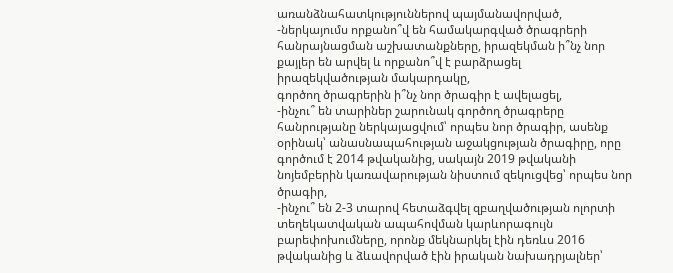առանձնահատկություններով պայմանավորված,
-ներկայումս որքանո՞վ են համակարգված ծրագրերի հանրայնացման աշխատանքները, իրազեկման ի՞նչ նոր քայլեր են արվել և որքանո՞վ է բարձրացել իրազեկվածության մակարդակը,
գործող ծրագրերին ի՞նչ նոր ծրագիր է ավելացել,
-ինչու՞ են տարիներ շարունակ գործող ծրագրերը հանրությանը ներկայացվում՝ որպես նոր ծրագիր, ասենք օրինակ՝ անասնապահության աջակցության ծրագիրը, որը գործում է 2014 թվականից, սակայն 2019 թվականի նոյեմբերին կառավարության նիստում զեկուցվեց՝ որպես նոր ծրագիր,
-ինչու՞ են 2-3 տարով հետաձգվել զբաղվածության ոլորտի տեղեկատվական ապահովման կարևորագույն բարեփոխումները, որոնք մեկնարկել էին դեռևս 2016 թվականից և ձևավորված էին իրական նախադրյալներ՝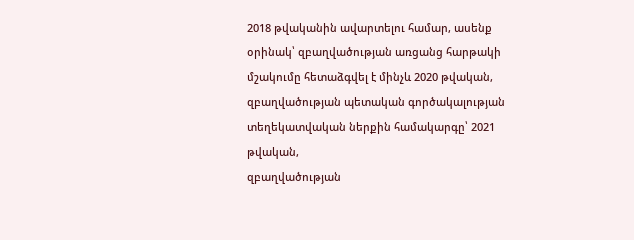2018 թվականին ավարտելու համար, ասենք օրինակ՝ զբաղվածության առցանց հարթակի մշակումը հետաձգվել է մինչև 2020 թվական, զբաղվածության պետական գործակալության տեղեկատվական ներքին համակարգը՝ 2021 թվական,
զբաղվածության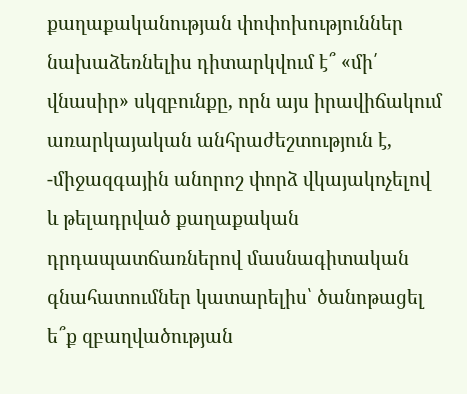քաղաքականության փոփոխություններ նախաձեռնելիս դիտարկվում է՞ «մի՛ վնասիր» սկզբունքը, որն այս իրավիճակում առարկայական անհրաժեշտություն է,
-միջազգային անորոշ փորձ վկայակոչելով և թելադրված քաղաքական դրդապատճառներով մասնագիտական գնահատումներ կատարելիս՝ ծանոթացել ե՞ք զբաղվածության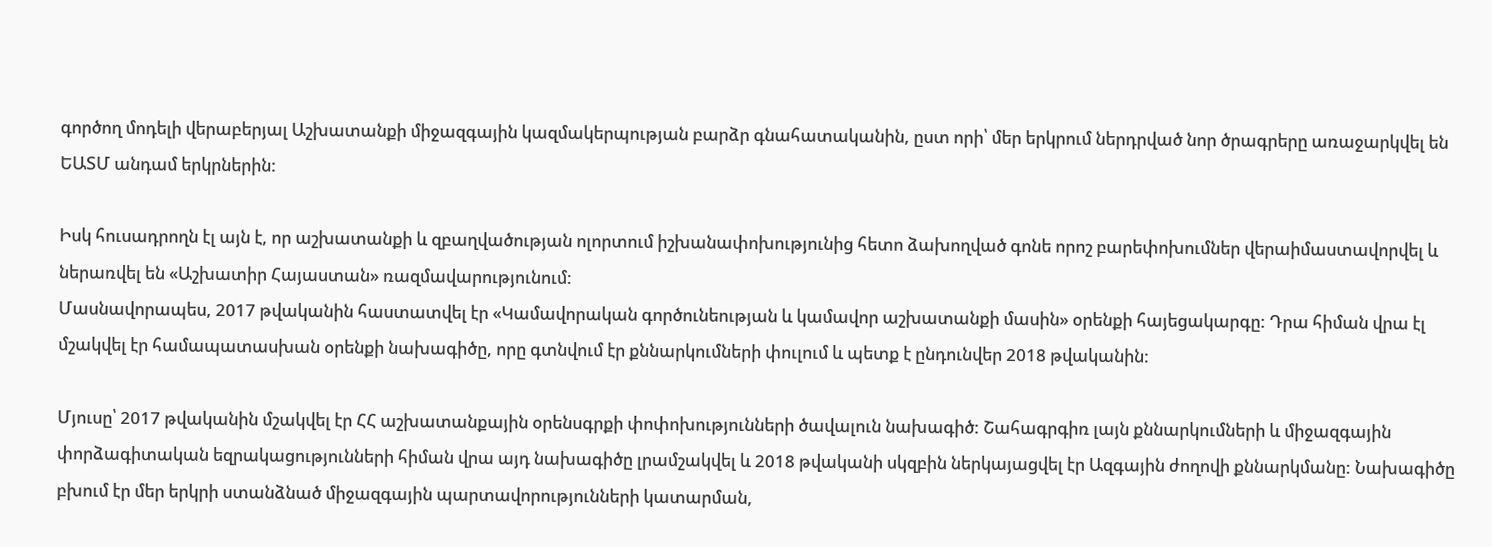գործող մոդելի վերաբերյալ Աշխատանքի միջազգային կազմակերպության բարձր գնահատականին, ըստ որի՝ մեր երկրում ներդրված նոր ծրագրերը առաջարկվել են ԵԱՏՄ անդամ երկրներին:

Իսկ հուսադրողն էլ այն է, որ աշխատանքի և զբաղվածության ոլորտում իշխանափոխությունից հետո ձախողված գոնե որոշ բարեփոխումներ վերաիմաստավորվել և ներառվել են «Աշխատիր Հայաստան» ռազմավարությունում:
Մասնավորապես, 2017 թվականին հաստատվել էր «Կամավորական գործունեության և կամավոր աշխատանքի մասին» օրենքի հայեցակարգը: Դրա հիման վրա էլ մշակվել էր համապատասխան օրենքի նախագիծը, որը գտնվում էր քննարկումների փուլում և պետք է ընդունվեր 2018 թվականին:

Մյուսը՝ 2017 թվականին մշակվել էր ՀՀ աշխատանքային օրենսգրքի փոփոխությունների ծավալուն նախագիծ: Շահագրգիռ լայն քննարկումների և միջազգային փորձագիտական եզրակացությունների հիման վրա այդ նախագիծը լրամշակվել և 2018 թվականի սկզբին ներկայացվել էր Ազգային ժողովի քննարկմանը: Նախագիծը բխում էր մեր երկրի ստանձնած միջազգային պարտավորությունների կատարման,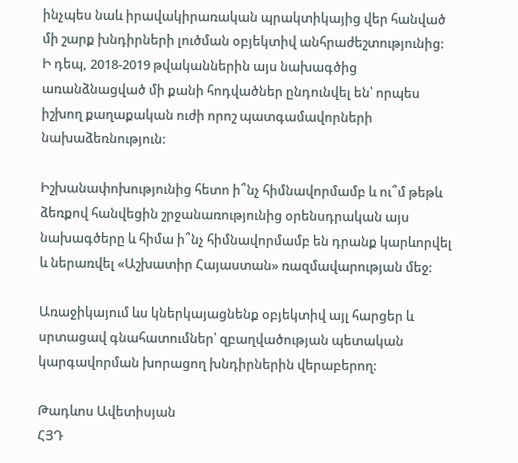ինչպես նաև իրավակիրառական պրակտիկայից վեր հանված մի շարք խնդիրների լուծման օբյեկտիվ անհրաժեշտությունից: Ի դեպ, 2018-2019 թվականներին այս նախագծից առանձնացված մի քանի հոդվածներ ընդունվել են՝ որպես իշխող քաղաքական ուժի որոշ պատգամավորների նախաձեռնություն:

Իշխանափոխությունից հետո ի՞նչ հիմնավորմամբ և ու՞մ թեթև ձեռքով հանվեցին շրջանառությունից օրենսդրական այս նախագծերը և հիմա ի՞նչ հիմնավորմամբ են դրանք կարևորվել և ներառվել «Աշխատիր Հայաստան» ռազմավարության մեջ:

Առաջիկայում ևս կներկայացնենք օբյեկտիվ այլ հարցեր և սրտացավ գնահատումներ՝ զբաղվածության պետական կարգավորման խորացող խնդիրներին վերաբերող:

Թադևոս Ավետիսյան
ՀՅԴ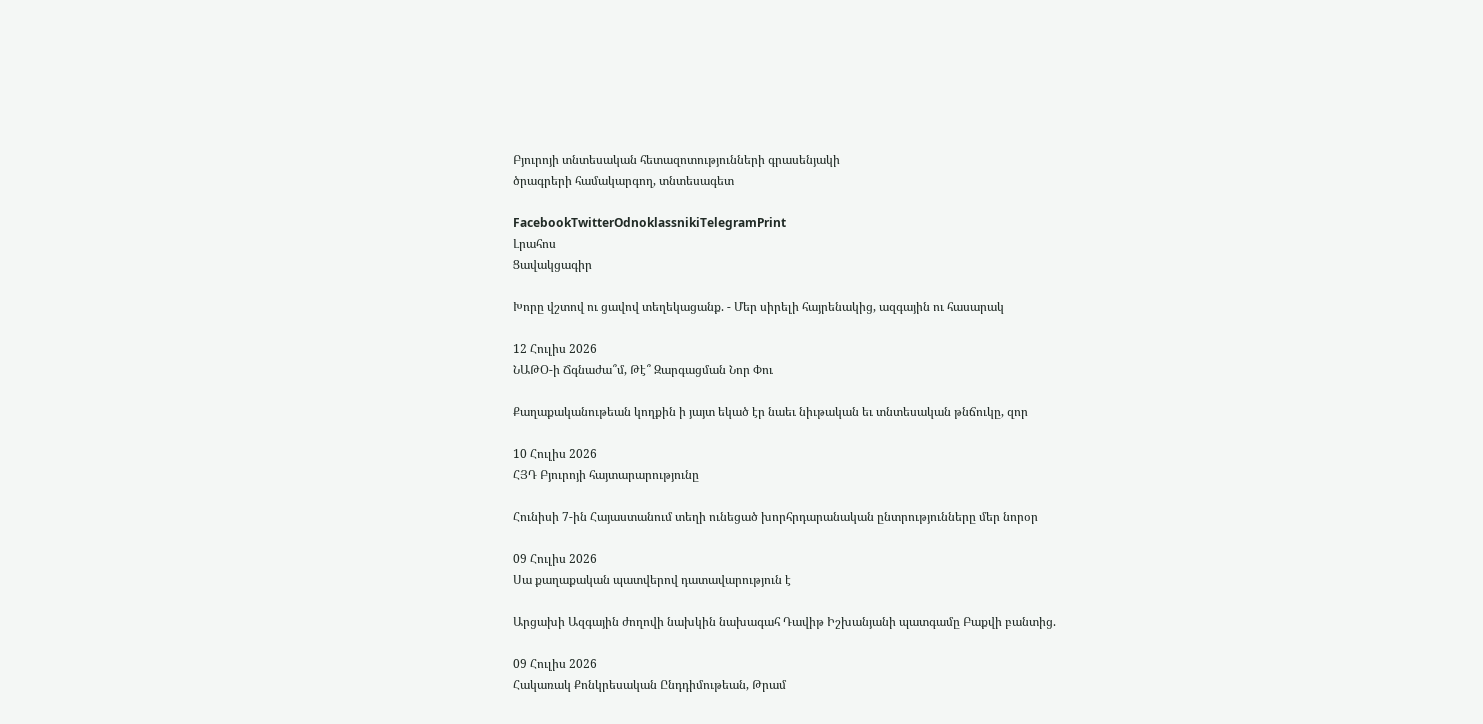Բյուրոյի տնտեսական հետազոտությունների գրասենյակի
ծրագրերի համակարգող, տնտեսագետ

FacebookTwitterOdnoklassnikiTelegramPrint
Լրահոս
Ցավակցագիր

Խորը վշտով ու ցավով տեղեկացանք. - Մեր սիրելի հայրենակից, ազգային ու հասարակ

12 Հուլիս 2026
ՆԱԹՕ-ի Ճգնաժա՞մ, Թէ՞ Զարգացման Նոր Փու

Քաղաքականութեան կողքին ի յայտ եկած էր նաեւ նիւթական եւ տնտեսական թնճուկը, զոր

10 Հուլիս 2026
ՀՅԴ Բյուրոյի հայտարարությունը

Հունիսի 7-ին Հայաստանում տեղի ունեցած խորհրդարանական ընտրությունները մեր նորօր

09 Հուլիս 2026
Սա քաղաքական պատվերով դատավարություն է

Արցախի Ազգային ժողովի նախկին նախագահ Դավիթ Իշխանյանի պատգամը Բաքվի բանտից.

09 Հուլիս 2026
Հակառակ Քոնկրեսական Ընդդիմութեան, Թրամ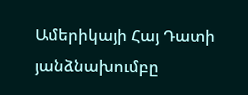Ամերիկայի Հայ Դատի յանձնախումբը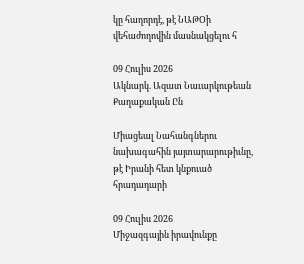կը հաղորդէ, թէ ՆԱԹՕի վեհաժողովին մասնակցելու հ

09 Հուլիս 2026
Ակնարկ. Ազատ Նաւարկութեան Քաղաքական Ըն

Միացեալ Նահանգներու նախագահին յայտարարութիւնը, թէ Իրանի հետ կնքուած հրադադարի

09 Հուլիս 2026
Միջազգային իրավունքը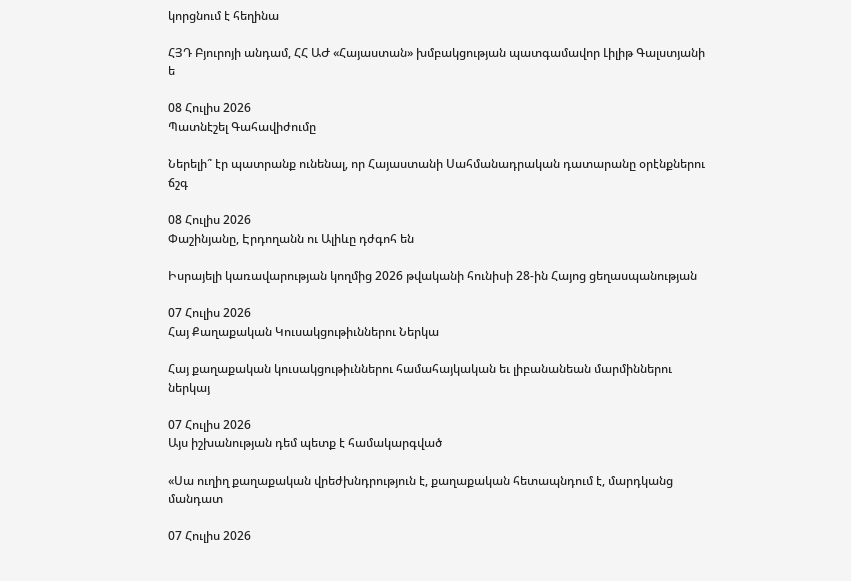կորցնում է հեղինա

ՀՅԴ Բյուրոյի անդամ, ՀՀ ԱԺ «Հայաստան» խմբակցության պատգամավոր Լիլիթ Գալստյանի ե

08 Հուլիս 2026
Պատնէշել Գահավիժումը

Ներելի՞ էր պատրանք ունենալ, որ Հայաստանի Սահմանադրական դատարանը օրէնքներու ճշգ

08 Հուլիս 2026
Փաշինյանը, Էրդողանն ու Ալիևը դժգոհ են

Իսրայելի կառավարության կողմից 2026 թվականի հունիսի 28-ին Հայոց ցեղասպանության

07 Հուլիս 2026
Հայ Քաղաքական Կուսակցութիւններու Ներկա

Հայ քաղաքական կուսակցութիւններու համահայկական եւ լիբանանեան մարմիններու ներկայ

07 Հուլիս 2026
Այս իշխանության դեմ պետք է համակարգված

«Սա ուղիղ քաղաքական վրեժխնդրություն է, քաղաքական հետապնդում է, մարդկանց մանդատ

07 Հուլիս 2026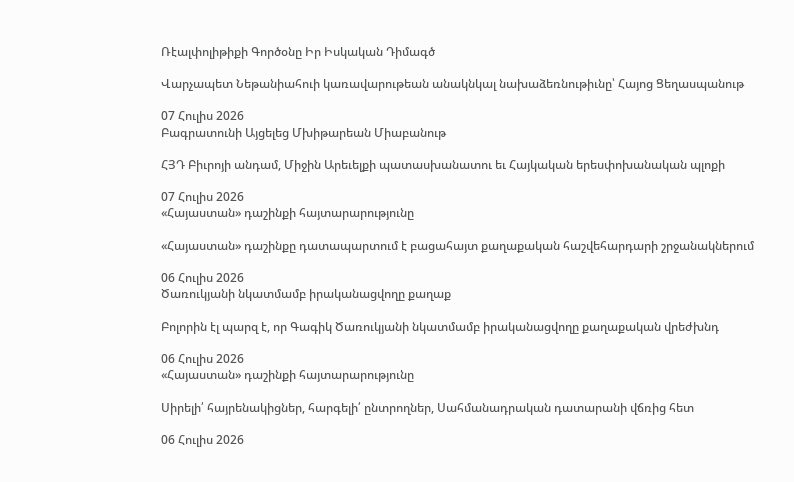Ռէալփոլիթիքի Գործօնը Իր Իսկական Դիմագծ

Վարչապետ Նեթանիահուի կառավարութեան անակնկալ նախաձեռնութիւնը՝ Հայոց Ցեղասպանութ

07 Հուլիս 2026
Բագրատունի Այցելեց Մխիթարեան Միաբանութ

ՀՅԴ Բիւրոյի անդամ, Միջին Արեւելքի պատասխանատու եւ Հայկական երեսփոխանական պլոքի

07 Հուլիս 2026
«Հայաստան» դաշինքի հայտարարությունը

«Հայաստան» դաշինքը դատապարտում է բացահայտ քաղաքական հաշվեհարդարի շրջանակներում

06 Հուլիս 2026
Ծառուկյանի նկատմամբ իրականացվողը քաղաք

Բոլորին էլ պարզ է, որ Գագիկ Ծառուկյանի նկատմամբ իրականացվողը քաղաքական վրեժխնդ

06 Հուլիս 2026
«Հայաստան» դաշինքի հայտարարությունը

Սիրելի՛ հայրենակիցներ, հարգելի՛ ընտրողներ, Սահմանադրական դատարանի վճռից հետ

06 Հուլիս 2026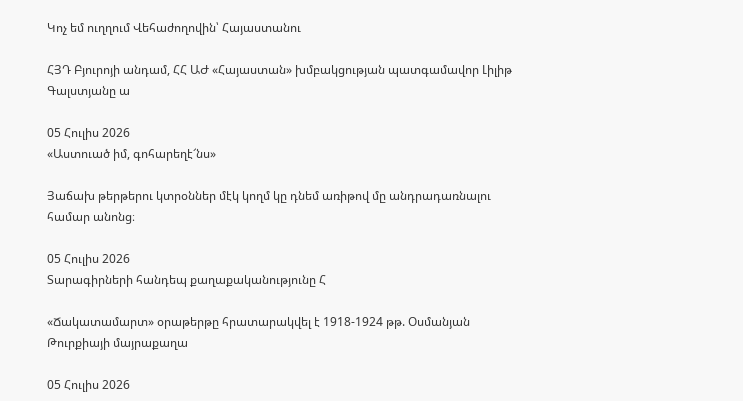Կոչ եմ ուղղում Վեհաժողովին՝ Հայաստանու

ՀՅԴ Բյուրոյի անդամ, ՀՀ ԱԺ «Հայաստան» խմբակցության պատգամավոր Լիլիթ Գալստյանը ա

05 Հուլիս 2026
«Աստուած իմ, գոհարեղէ՜նս»

Յաճախ թերթերու կտրօններ մէկ կողմ կը դնեմ առիթով մը անդրադառնալու համար անոնց։

05 Հուլիս 2026
Տարագիրների հանդեպ քաղաքականությունը Հ

«Ճակատամարտ» օրաթերթը հրատարակվել է 1918-1924 թթ. Օսմանյան Թուրքիայի մայրաքաղա

05 Հուլիս 2026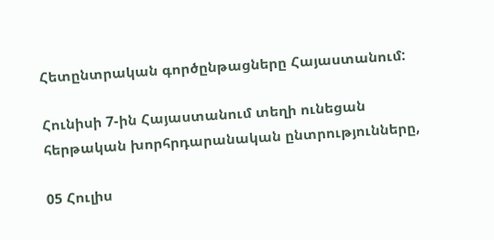Հետընտրական գործընթացները Հայաստանում:

Հունիսի 7-ին Հայաստանում տեղի ունեցան հերթական խորհրդարանական ընտրությունները,

05 Հուլիս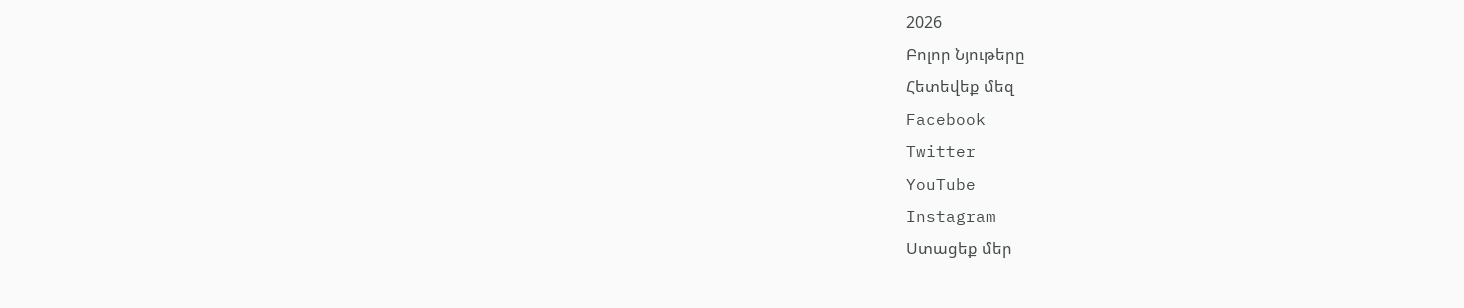2026
Բոլոր Նյութերը
Հետեվեք մեզ
Facebook
Twitter
YouTube
Instagram
Ստացեք մեր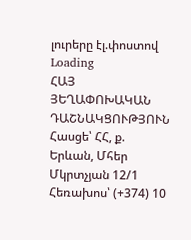լուրերը էլ.փոստով
Loading
ՀԱՅ ՅԵՂԱՓՈԽԱԿԱՆ ԴԱՇՆԱԿՑՈՒԹՅՈՒՆ Հասցե՝ ՀՀ, ք. Երևան, Մհեր Մկրտչյան 12/1 Հեռախոս՝ (+374) 10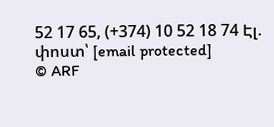52 17 65, (+374) 10 52 18 74 Էլ. փոստ՝ [email protected]
© ARF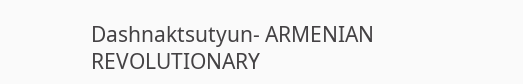Dashnaktsutyun- ARMENIAN REVOLUTIONARY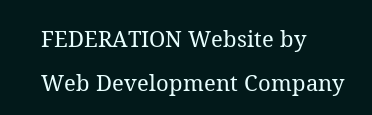FEDERATION Website by Web Development Company